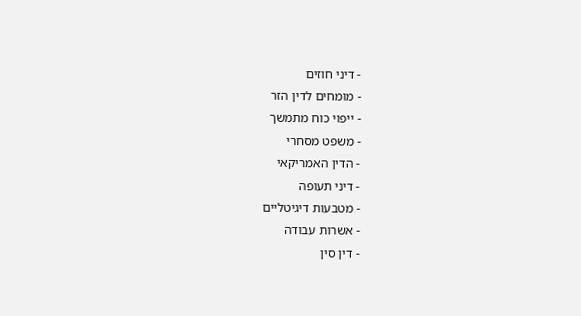- דיני חוזים
- מומחים לדין הזר
- ייפוי כוח מתמשך
- משפט מסחרי
- הדין האמריקאי
- דיני תעופה
- מטבעות דיגיטליים
- אשרות עבודה
- דין סין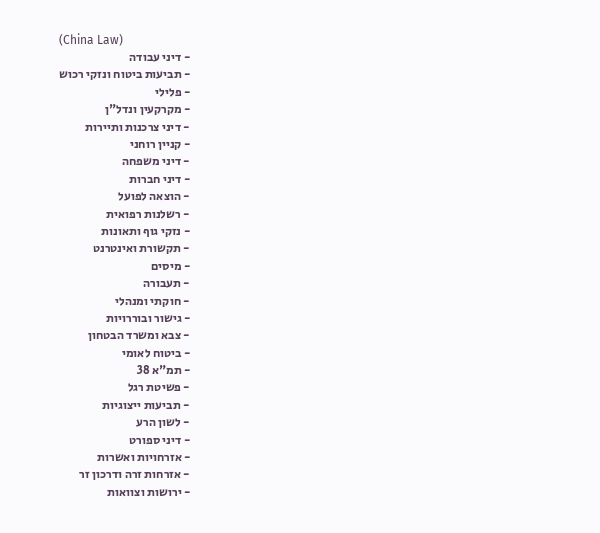(China Law)
- דיני עבודה
- תביעות ביטוח ונזקי רכוש
- פלילי
- מקרקעין ונדל"ן
- דיני צרכנות ותיירות
- קניין רוחני
- דיני משפחה
- דיני חברות
- הוצאה לפועל
- רשלנות רפואית
- נזקי גוף ותאונות
- תקשורת ואינטרנט
- מיסים
- תעבורה
- חוקתי ומנהלי
- גישור ובוררויות
- צבא ומשרד הבטחון
- ביטוח לאומי
- תמ"א 38
- פשיטת רגל
- תביעות ייצוגיות
- לשון הרע
- דיני ספורט
- אזרחויות ואשרות
- אזרחות זרה ודרכון זר
- ירושות וצוואות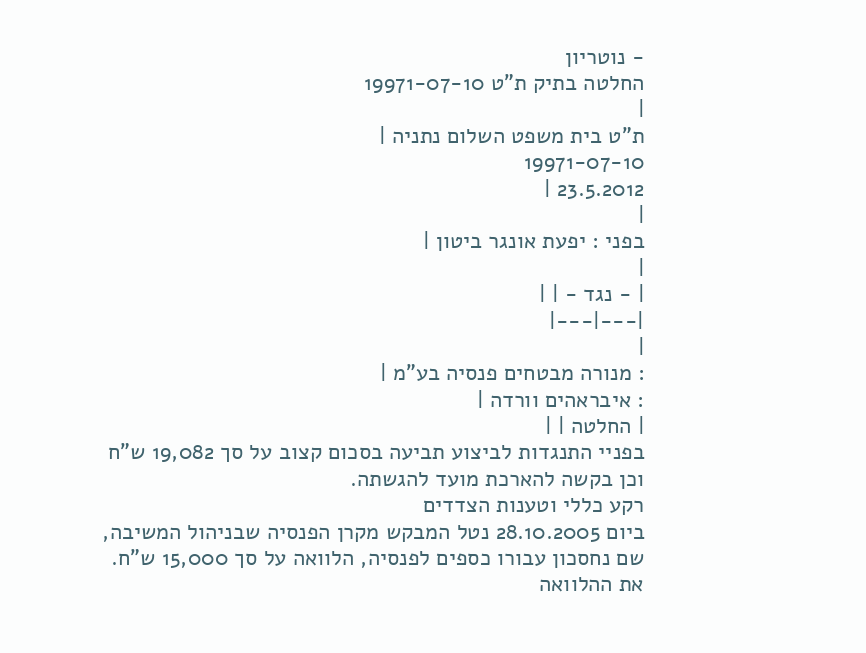- נוטריון
החלטה בתיק ת"ט 19971-07-10
|
ת"ט בית משפט השלום נתניה |
19971-07-10
23.5.2012 |
|
בפני : יפעת אונגר ביטון |
|
| - נגד - | |
|---|---|
|
: מנורה מבטחים פנסיה בע"מ |
: איבראהים וורדה |
| החלטה | |
בפניי התנגדות לביצוע תביעה בסכום קצוב על סך 19,082 ש"ח וכן בקשה להארכת מועד להגשתה.
רקע כללי וטענות הצדדים
ביום 28.10.2005 נטל המבקש מקרן הפנסיה שבניהול המשיבה, שם נחסכון עבורו כספים לפנסיה, הלוואה על סך 15,000 ש"ח. את ההלוואה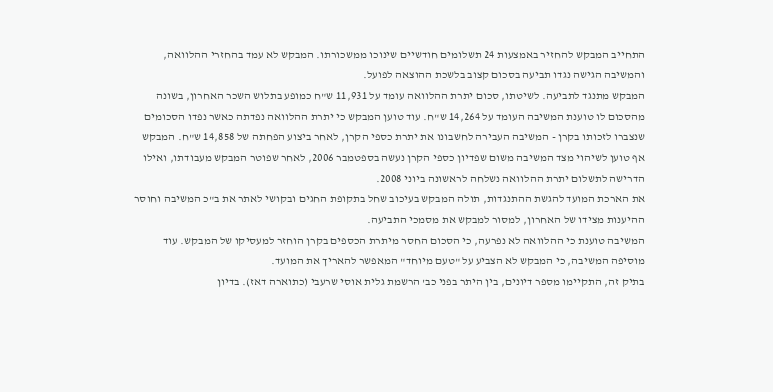התחייב המבקש להחזיר באמצעות 24 תשלומים חודשיים שינוכו ממשכורתו. המבקש לא עמד בהחזרי ההלוואה, והמשיבה הגישה נגדו תביעה בסכום קצוב בלשכת ההוצאה לפועל.
המבקש מתנגד לתביעה. לשיטתו, סכום יתרת ההלוואה עומד על 11,931 ש"ח כמופע בתלוש השכר האחרון, בשונה מהסכום לו טוענת המשיבה העומד על 14,264 ש"ח. עוד טוען המבקש כי יתרת ההלוואה נפדתה כאשר נפדו הסכומים שנצברו לזכותו בקרן - המשיבה העבירה לחשבונו את יתרת כספי הקרן, לאחר ביצוע הפחתה של 14,858 ש"ח. המבקש אף טוען לשיהוי מצד המשיבה משום שפדיון כספי הקרן נעשה בספטמבר 2006, לאחר שפוטר המבקש מעבודתו, ואילו הדרישה לתשלום יתרת ההלוואה נשלחה לראשונה ביוני 2008.
את הארכת המועד להגשת ההתנגדות, תולה המבקש בעיכוב שחל בתקופת החגים ובקושי לאתר את ב"כ המשיבה וחוסר ההיענות מצידו של האחרון, למסור למבקש את מסמכי התביעה.
המשיבה טוענת כי ההלוואה לא נפרעה, כי הסכום החסר מיתרת הכספים בקרן הוחזר למעסיקו של המבקש. עוד מוסיפה המשיבה, כי המבקש לא הצביע על "טעם מיוחד" המאפשר להאריך את המועד.
בתיק זה, התקיימו מספר דיונים, בין היתר בפני כב' הרשמת גלית אוסי שרעבי (כתוארה דאז). בדיון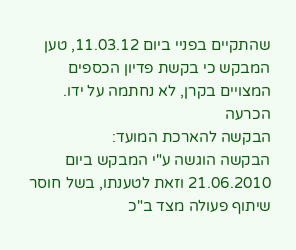שהתקיים בפניי ביום 11.03.12, טען המבקש כי בקשת פדיון הכספים המצויים בקרן, לא נחתמה על ידו.
הכרעה
הבקשה להארכת המועד:
הבקשה הוגשה ע"י המבקש ביום 21.06.2010 וזאת לטענתו, בשל חוסר שיתוף פעולה מצד ב"כ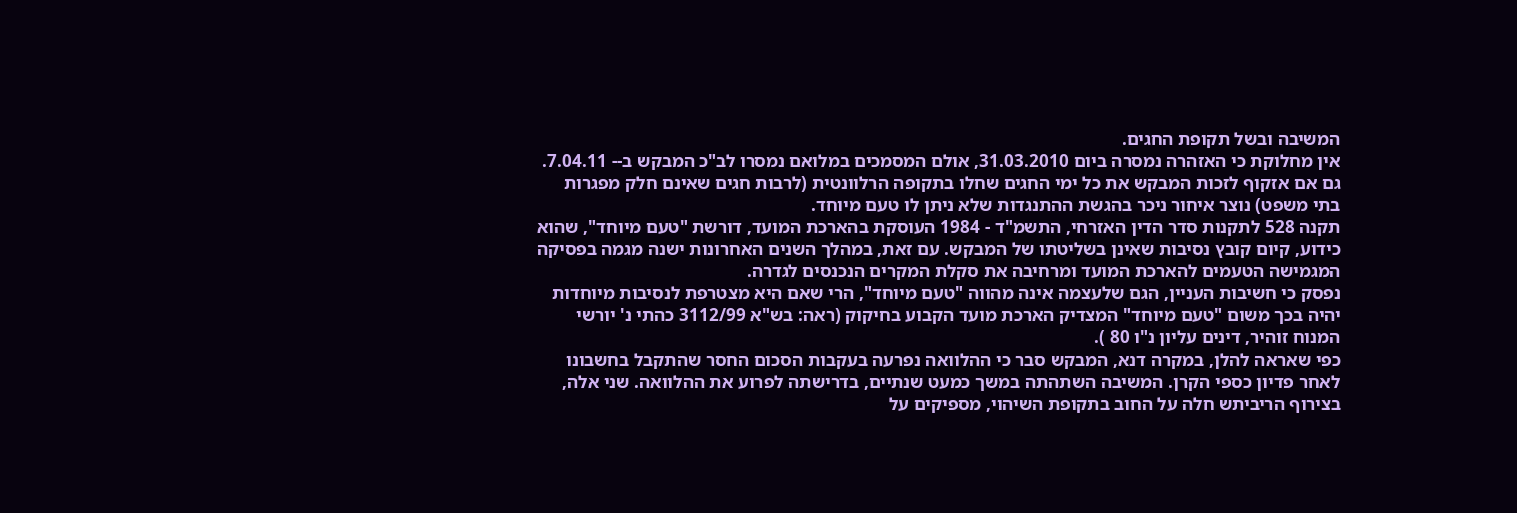המשיבה ובשל תקופת החגים.
אין מחלוקת כי האזהרה נמסרה ביום 31.03.2010, אולם המסמכים במלואם נמסרו לב"כ המבקש ב-- 7.04.11. גם אם אזקוף לזכות המבקש את כל ימי החגים שחלו בתקופה הרלוונטית (לרבות חגים שאינם חלק מפגרות בתי משפט) נוצר איחור ניכר בהגשת ההתנגדות שלא ניתן לו טעם מיוחד.
תקנה 528 לתקנות סדר הדין האזרחי, התשמ"ד - 1984 העוסקת בהארכת המועד, דורשת "טעם מיוחד", שהוא כידוע, קיום קובץ נסיבות שאינן בשליטתו של המבקש. עם זאת, במהלך השנים האחרונות ישנה מגמה בפסיקה המגמישה הטעמים להארכת המועד ומרחיבה את סקלת המקרים הנכנסים לגדרה.
נפסק כי חשיבות העניין, הגם שלעצמה אינה מהווה "טעם מיוחד", הרי שאם היא מצטרפת לנסיבות מיוחדות יהיה בכך משום "טעם מיוחד" המצדיק הארכת מועד הקבוע בחיקוק (ראה: בש"א 3112/99 כהתי נ' יורשי המנוח זוהיר, דינים עליון נ"ו 80 ).
כפי שאראה להלן, במקרה דנא, המבקש סבר כי ההלוואה נפרעה בעקבות הסכום החסר שהתקבל בחשבונו לאחר פדיון כספי הקרן. המשיבה השתהתה במשך כמעט שנתיים, בדרישתה לפרוע את ההלוואה. שני אלה, בצירוף הריביתש חלה על החוב בתקופת השיהוי, מספיקים על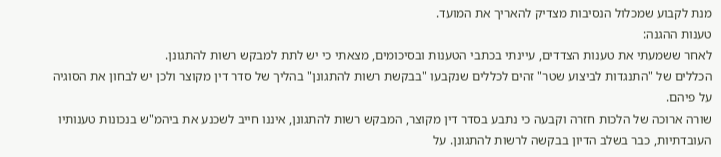מנת לקבוע שמכלול הנסיבות מצדיק להאריך את המועד.
טענות ההגנה:
לאחר ששמעתי את טענות הצדדים, עיינתי בכתבי הטענות ובסיכומים, מצאתי כי יש לתת למבקש רשות להתגונן.
הכללים של "התנגדות לביצוע שטר" זהים לכללים שנקבעו "בבקשת רשות להתגונן" בהליך של סדר דין מקוצר ולכן יש לבחון את הסוגיה על פיהם.
שורה ארוכה של הלכות חזרה וקבעה כי נתבע בסדר דין מקוצר, המבקש רשות להתגונן, איננו חייב לשכנע את ביהמ"ש בנכונות טענותיו העובדתיות, כבר בשלב הדיון בבקשה לרשות להתגונן. על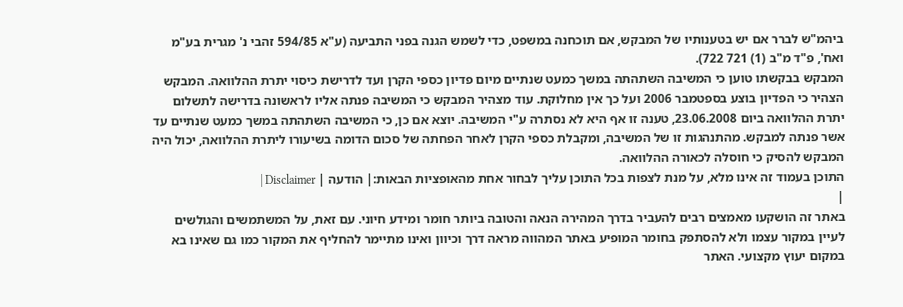ביהמ"ש לברר אם יש בטענותיו של המבקש, אם תוכחנה במשפט, כדי לשמש הגנה בפני התביעה (ע"א 594/85 זהבי נ' מגרית בע"מ ואח', פ"ד מ"ב (1) 721 722).
המבקש בבקשתו טוען כי המשיבה השתהתה במשך כמעט שנתיים מיום פדיון כספי הקרן ועד לדרישת כיסוי יתרת ההלוואה. המבקש הצהיר כי הפדיון בוצע בספטמבר 2006 ועל כך אין מחלוקת. עוד מצהיר המבקש כי המשיבה פנתה אליו לראשונה בדרישה לתשלום יתרת ההלוואה ביום 23.06.2008, טענה זו אף היא לא נסתרה ע"י המשיבה. יוצא אם כן, כי המשיבה השתהתה במשך כמעט שנתיים עד אשר פנתה למבקש. מהתנהגות זו של המשיבה, ומקבלת כספי הקרן לאחר הפחתה של סכום הדומה בשיעורו ליתרת ההלוואה, יכול היה המבקש להסיק כי חוסלה לכאורה ההלוואה.
התוכן בעמוד זה אינו מלא, על מנת לצפות בכל התוכן עליך לבחור אחת מהאופציות הבאות:| הודעה | Disclaimer |
|
באתר זה הושקעו מאמצים רבים להעביר בדרך המהירה הנאה והטובה ביותר חומר ומידע חיוני. עם זאת, על המשתמשים והגולשים לעיין במקור עצמו ולא להסתפק בחומר המופיע באתר המהווה מראה דרך וכיוון ואינו מתיימר להחליף את המקור כמו גם שאינו בא במקום יעוץ מקצועי. האתר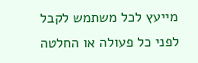מייעץ לכל משתמש לקבל לפני כל פעולה או החלטה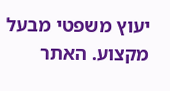יעוץ משפטי מבעל מקצוע. האתר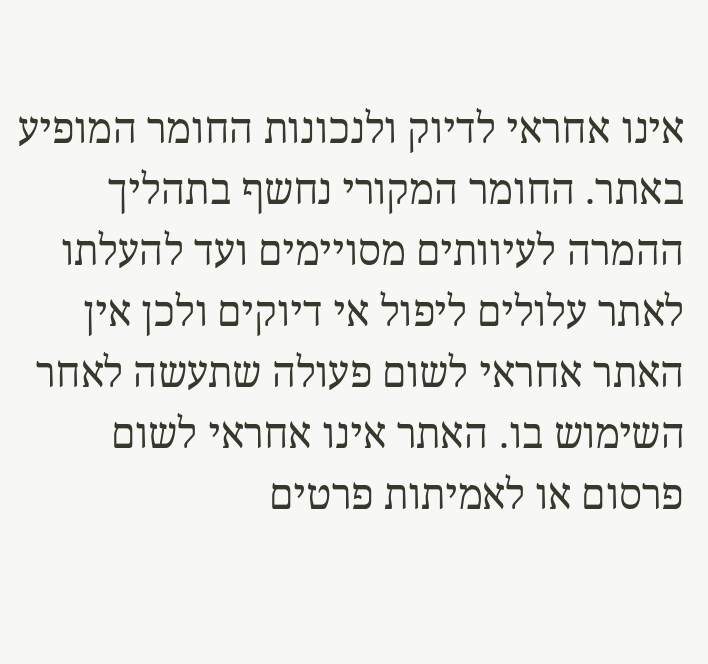אינו אחראי לדיוק ולנכונות החומר המופיע באתר. החומר המקורי נחשף בתהליך ההמרה לעיוותים מסויימים ועד להעלתו לאתר עלולים ליפול אי דיוקים ולכן אין האתר אחראי לשום פעולה שתעשה לאחר השימוש בו. האתר אינו אחראי לשום פרסום או לאמיתות פרטים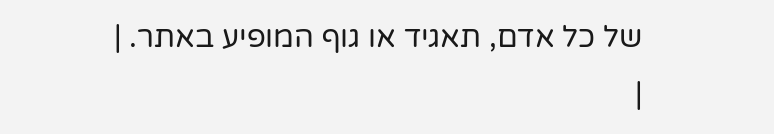של כל אדם, תאגיד או גוף המופיע באתר. |
|